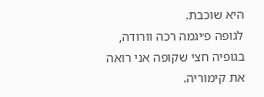היא שוכבת.
לגופה פ׳יגמה רכה וורודה, בגופיה חצי שקופה אני רואה את קימוריה.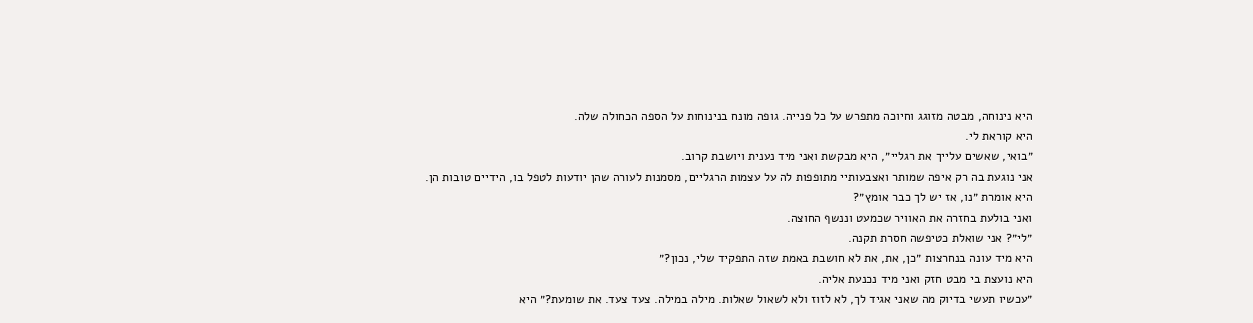היא נינוחה, מבטה מזוגג וחיוכה מתפרש על כל פנייה. גופה מונח בנינוחות על הספה הכחולה שלה.
היא קוראת לי.
״בואי, שאשים עלייך את רגליי״, היא מבקשת ואני מיד נענית ויושבת קרוב.
אני נוגעת בה רק איפה שמותר ואצבעותיי מתופפות לה על עצמות הרגליים, מסמנות לעורה שהן יודעות לטפל בו, הידיים טובות הן.
היא אומרת ״נו, אז יש לך כבר אומץ״?
ואני בולעת בחזרה את האוויר שכמעט וננשף החוצה.
״לי״? אני שואלת כטיפשה חסרת תקנה.
היא מיד עונה בנחרצות ״כן, את, את לא חושבת באמת שזה התפקיד שלי, נכון?״
היא נועצת בי מבט חזק ואני מיד נכנעת אליה.
״עכשיו תעשי בדיוק מה שאני אגיד לך, לא לזוז ולא לשאול שאלות. מילה במילה. צעד צעד. את שומעת?״ היא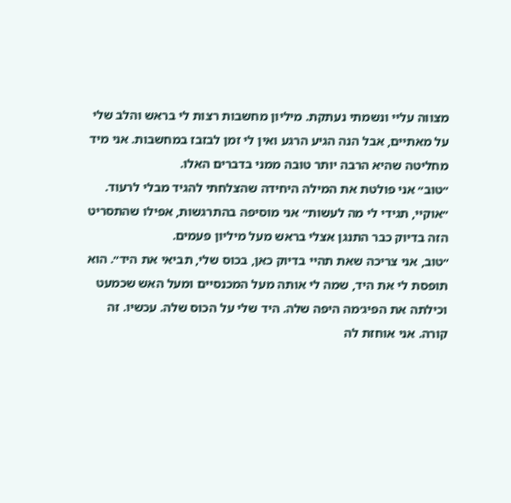מצווה עליי ונשמתי נעתקת. מיליון מחשבות רצות לי בראש והלב שלי על מאתיים, אבל הנה הגיע הרגע ואין לי זמן לבזבז במחשבות. אני מיד מחליטה שהיא הרבה יותר טובה ממני בדברים האלו.
״טוב״ אני פולטת את המילה היחידה שהצלחתי להגיד מבלי לרעוד. ״אוקיי, תגידי לי מה לעשות״ אני מוסיפה בהתרגשות, אפילו שהתסריט הזה בדיוק כבר התנגן אצלי בראש מעל מיליון פעמים.
״טוב, אני צריכה שאת תהיי בדיוק כאן, בכוס שלי, תביאי את היד״. הוא תופסת לי את היד, שמה לי אותה מעל המכנסיים ומעל האש שכמעט וכילתה את הפיג׳מה היפה שלה. היד שלי על הכוס שלה. עכשיו. זה קורה. אני אוחזת לה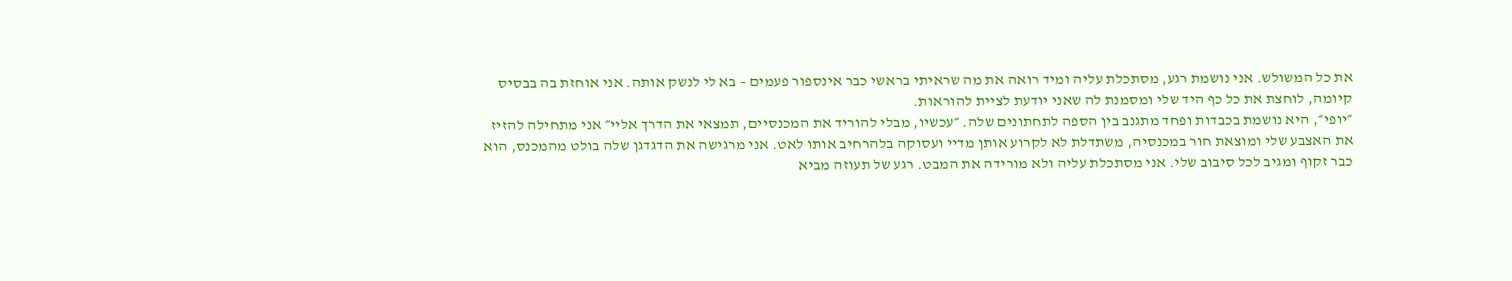את כל המשולש. אני נושמת רגע, מסתכלת עליה ומיד רואה את מה שראיתי בראשי כבר אינספור פעמים – בא לי לנשק אותה. אני אוחזת בה בבסיס קיומה, לוחצת את כל כף היד שלי ומסמנת לה שאני יודעת לציית להוראות.
״יופי״, היא נושמת בכבדות ופחד מתגנב בין הספה לתחתונים שלה. ״עכשיו, מבלי להוריד את המכנסיים, תמצאי את הדרך אליי״ אני מתחילה להזיז את האצבע שלי ומוצאת חור במכנסיה, משתדלת לא לקרוע אותן מדיי ועסוקה בלהרחיב אותו לאט. אני מרגישה את הדגדגן שלה בולט מהמכנס, הוא כבר זקוף ומגיב לכל סיבוב שלי. אני מסתכלת עליה ולא מורידה את המבט. רגע של תעוזה מביא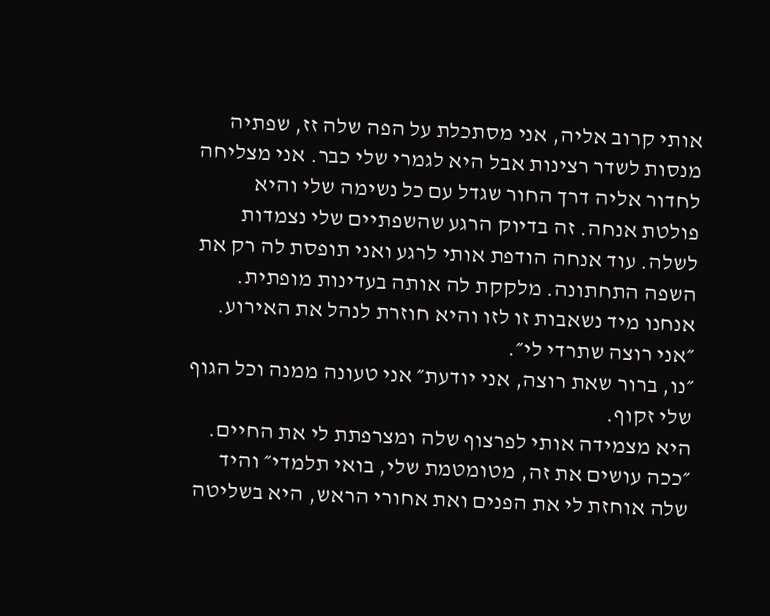אותי קרוב אליה, אני מסתכלת על הפה שלה זז, שפתיה מנסות לשדר רצינות אבל היא לגמרי שלי כבר. אני מצליחה לחדור אליה דרך החור שגדל עם כל נשימה שלי והיא פולטת אנחה. זה בדיוק הרגע שהשפתיים שלי נצמדות לשלה. עוד אנחה הודפת אותי לרגע ואני תופסת לה רק את השפה התחתונה. מלקקת לה אותה בעדינות מופתית. אנחנו מיד נשאבות זו לזו והיא חוזרת לנהל את האירוע.
״אני רוצה שתרדי לי״.
״נו, ברור שאת רוצה, אני יודעת״ אני טעונה ממנה וכל הגוף שלי זקוף.
היא מצמידה אותי לפרצוף שלה ומצרפתת לי את החיים. ״ככה עושים את זה, מטומטמת שלי, בואי תלמדי״ והיד שלה אוחזת לי את הפנים ואת אחורי הראש, היא בשליטה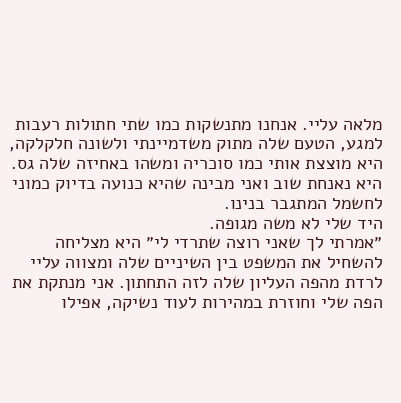מלאה עליי. אנחנו מתנשקות כמו שתי חתולות רעבות למגע, הטעם שלה מתוק משדמיינתי ולשונה חלקלקה, היא מוצצת אותי כמו סוכריה ומשהו באחיזה שלה גס. היא נאנחת שוב ואני מבינה שהיא כנועה בדיוק כמוני לחשמל המתגבר בנינו.
היד שלי לא משה מגופה.
״אמרתי לך שאני רוצה שתרדי לי״ היא מצליחה להשחיל את המשפט בין השיניים שלה ומצווה עליי לרדת מהפה העליון שלה לזה התחתון. אני מנתקת את הפה שלי וחוזרת במהירות לעוד נשיקה, אפילו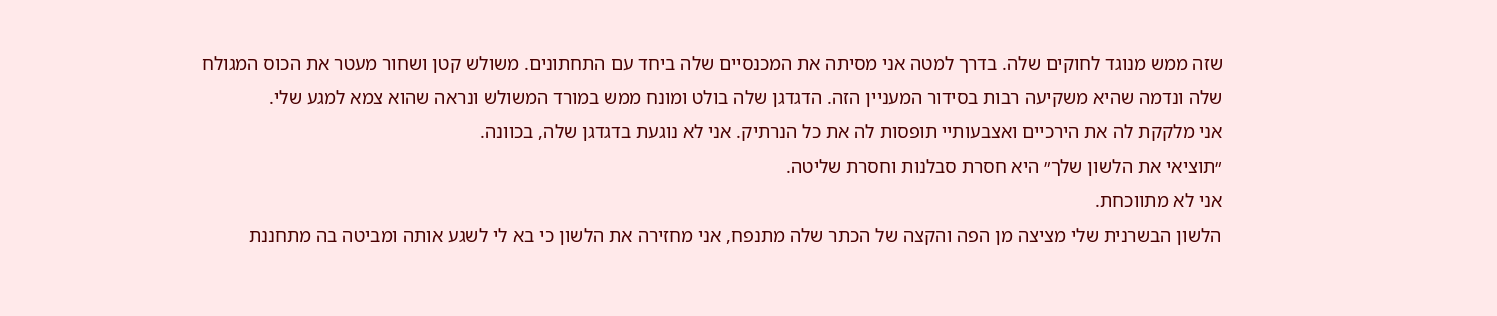שזה ממש מנוגד לחוקים שלה. בדרך למטה אני מסיתה את המכנסיים שלה ביחד עם התחתונים. משולש קטן ושחור מעטר את הכוס המגולח שלה ונדמה שהיא משקיעה רבות בסידור המעניין הזה. הדגדגן שלה בולט ומונח ממש במורד המשולש ונראה שהוא צמא למגע שלי.
אני מלקקת לה את הירכיים ואצבעותיי תופסות לה את כל הנרתיק. אני לא נוגעת בדגדגן שלה, בכוונה.
״תוציאי את הלשון שלך״ היא חסרת סבלנות וחסרת שליטה.
אני לא מתווכחת.
הלשון הבשרנית שלי מציצה מן הפה והקצה של הכתר שלה מתנפח, אני מחזירה את הלשון כי בא לי לשגע אותה ומביטה בה מתחננת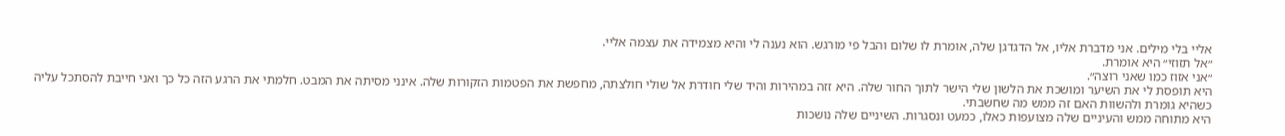אליי בלי מילים. אני מדברת אליו, אל הדגדגן שלה, אומרת לו שלום והבל פי מורגש. הוא נענה לי והיא מצמידה את עצמה אליי.
״אל תזוזי״ היא אומרת.
״אני אזוז כמו שאני רוצה״.
היא תופסת לי את השיער ומושכת את הלשון שלי הישר לתוך החור שלה. היא זזה במהירות והיד שלי חודרת אל שולי חולצתה, מחפשת את הפטמות הזקורות שלה. אינני מסיתה את המבט. חלמתי את הרגע הזה כל כך ואני חייבת להסתכל עליה כשהיא גומרת ולהשוות האם זה ממש מה שחשבתי.
היא מתוחה ממש והעיניים שלה מצועפות כאלו, כמעט ונסגרות. השיניים שלה נושכות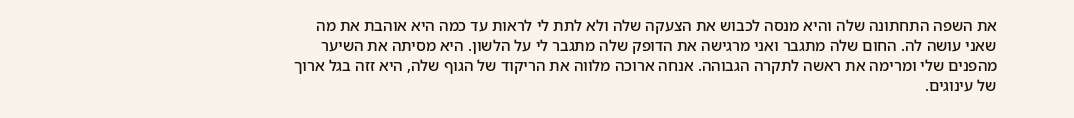את השפה התחתונה שלה והיא מנסה לכבוש את הצעקה שלה ולא לתת לי לראות עד כמה היא אוהבת את מה שאני עושה לה. החום שלה מתגבר ואני מרגישה את הדופק שלה מתגבר לי על הלשון. היא מסיתה את השיער מהפנים שלי ומרימה את ראשה לתקרה הגבוהה. אנחה ארוכה מלווה את הריקוד של הגוף שלה, היא זזה בגל ארוך של עינוגים.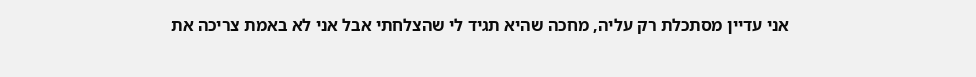אני עדיין מסתכלת רק עליה, מחכה שהיא תגיד לי שהצלחתי אבל אני לא באמת צריכה את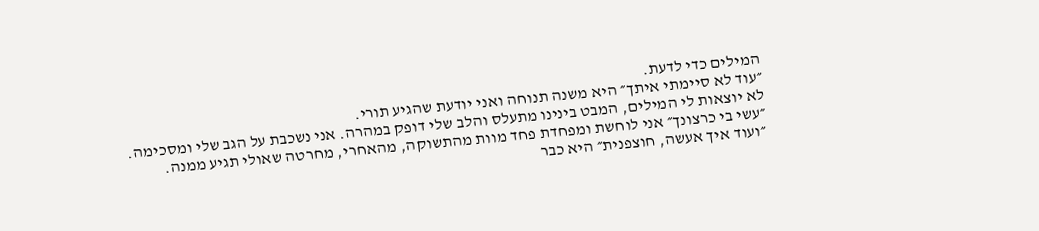המילים כדי לדעת.
״עוד לא סיימתי איתך״ היא משנה תנוחה ואני יודעת שהגיע תורי.
לא יוצאות לי המילים, המבט בינינו מתעלס והלב שלי דופק במהרה. אני נשכבת על הגב שלי ומסכימה.
״עשי בי כרצונך״ אני לוחשת ומפחדת פחד מוות מהתשוקה, מהאחרי, מחרטה שאולי תגיע ממנה.
״ועוד איך אעשה, חוצפנית״ היא כבר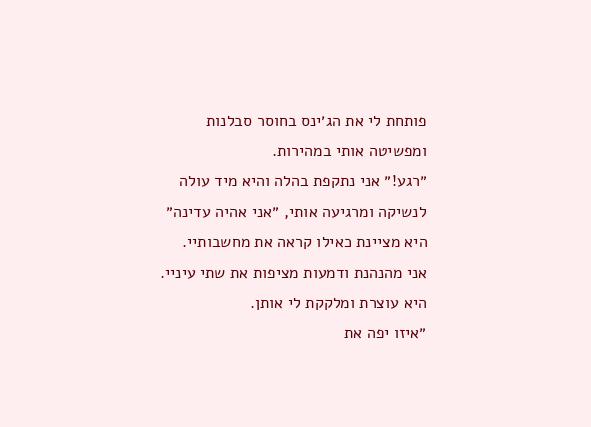פותחת לי את הג׳ינס בחוסר סבלנות ומפשיטה אותי במהירות.
״רגע!״ אני נתקפת בהלה והיא מיד עולה לנשיקה ומרגיעה אותי, ״אני אהיה עדינה״ היא מציינת כאילו קראה את מחשבותיי.
אני מהנהנת ודמעות מציפות את שתי עיניי.
היא עוצרת ומלקקת לי אותן.
״איזו יפה את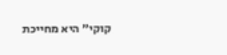קוקי״ היא מחייכת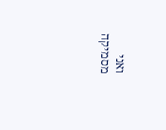ואני מסמיקה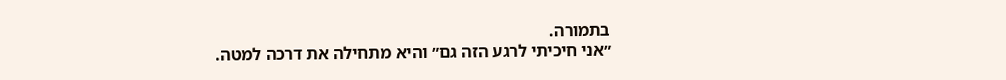בתמורה.
״אני חיכיתי לרגע הזה גם״ והיא מתחילה את דרכה למטה.